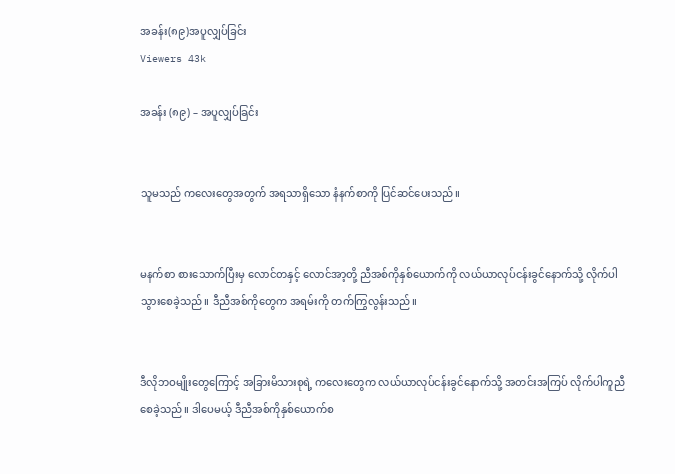အခန်း(၈၉)အပူလျှပ်ခြင်း
Viewers 43k

အခန်း (၈၉) – အပူလျှပ်ခြင်း


သူမသည် ကလေးတွေအတွက် အရသာရှိသော နံနက်စာကို ပြင်ဆင်ပေးသည်။


မနက်စာ စားသောက်ပြီးမှ လောင်တနှင့်‌ လောင်အာ့တို့ ညီအစ်ကိုနှစ်ယောက်ကို လယ်ယာလုပ်ငန်းခွင်နောက်သို့ လိုက်ပါသွားစေခဲ့သည်။ ဒီညီအစ်ကိုတွေက အရမ်းကို တက်ကြွလွန်းသည်။


ဒီလိုဘဝမျိုးတွေကြောင့် အခြားမိသားစုရဲ့ ကလေးတွေက လယ်ယာလုပ်ငန်းခွင်နောက်သို့ အတင်းအကြပ် လိုက်ပါကူညီစေခဲ့သည်။ ဒါပေမယ့် ဒီညီအစ်ကိုနှစ်ယောက်စ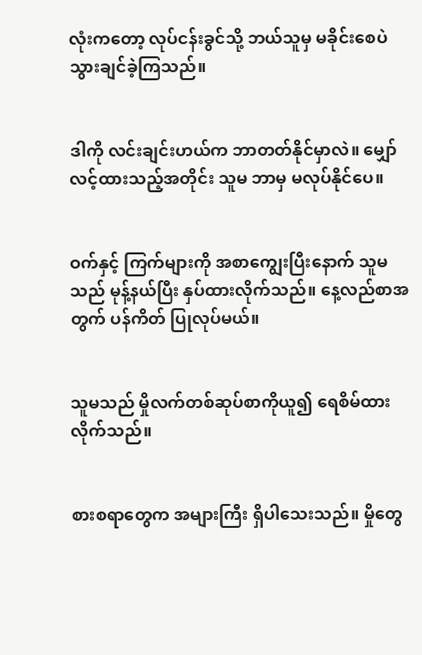လုံးကတော့ လုပ်ငန်းခွင်သို့ ဘယ်သူမှ မခိုင်းစေပဲ သွားချင်ခဲ့ကြသည်။


ဒါကို လင်းချင်းဟယ်က ဘာတတ်နိုင်မှာလဲ။ မျှော်လင့်ထားသည့်အတိုင်း သူမ ဘာမှ မလုပ်နိုင်ပေ။


ဝက်နှင့် ကြက်များကို အစာကျွေးပြီးနောက် သူမသည် မုန့်နယ်ပြီး နှပ်ထားလိုက်သည်။ နေ့လည်စာအတွက် ပန်ကိတ် ပြုလုပ်မယ်။


သူမသည် မှိုလက်တစ်ဆုပ်စာကိုယူ၍ ရေစိမ်ထားလိုက်သည်။


စားစရာတွေက အများကြီး ရှိပါသေးသည်။ မှိုတွေ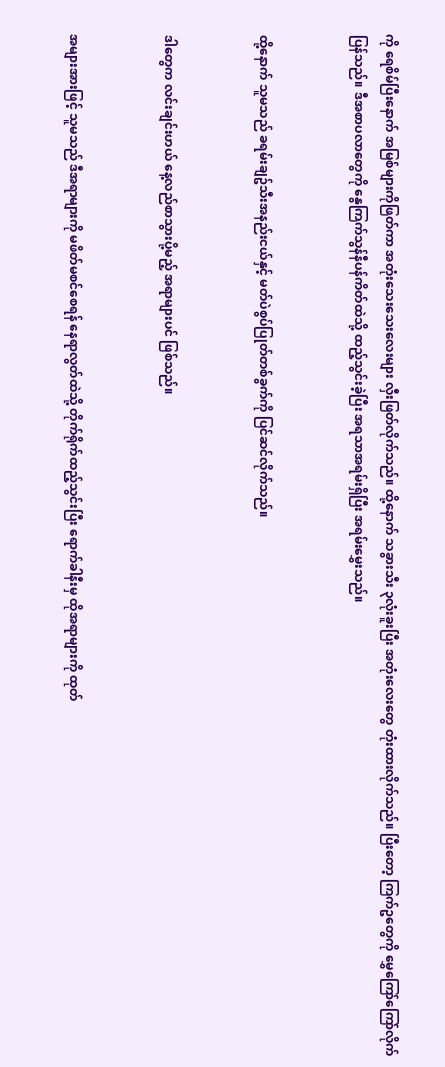ကို ရေစိမ်ပြီးနောက် အမြစ်များကိုဖြတ်ကာ အတုံးသေးသေးလေးများ လှီးဖြတ်လိုက်သည်။ ထို့နောက် သခွားသီး ၃လုံးခူးပြီး အတုံးလေးတွေ တုံးထားလိုက်သည်။ ပြီးတော့ ကြက်ဥတွေကို မွှေကြော်ကြော်လိုက်ပြန်သည်။ ဒီအစာပလာတွေကို နွေကြက်သွန်နီပန်ကိတ်ထဲသို့ ထည့်သွင်းခဲ့ပြီး အရသာအရမ်းရှိပြီး အရမ်းမွှေးသည်။


ထို့နောက် သူမသည် ခရမ်းချဥ်သီးအနည်းငယ်နှင့် မတ်ပဲစွပ်ပြုတ်တစ်ခွက်ကို ပြင်ဆင်လိုက်သည်။


ဒါတွေက လင်းချင်းဟယ် နေ့လည်စာသွားပို့မည့် အရာများပင် ဖြစ်သည်။


အများအားဖြင့် သူမသည် ဒီအရာများကို မဖိတ်မစင်စေရန် နေရာလွတ်ထဲသို့ တိုက်ရိုက်ထည့်သွင်းပြီး ရောက်ခါနီးမှ ထိုအရာများကို ထုတ်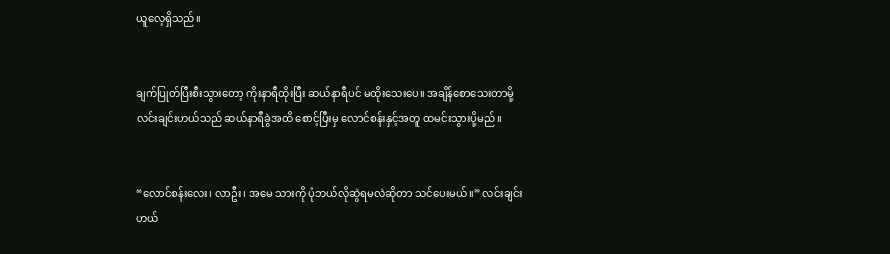ယူလေ့ရှိသည်။


ချက်ပြုတ်ပြီးစီးသွားတော့ ကိုးနာရီထိုးပြီး ဆယ်နာရီပင် မထိုးသေးပေ။ အချိန်စောသေးတာမို့ လင်းချင်းဟယ်သည် ဆယ်နာရီခွဲအထိ စောင့်ပြီးမှ လောင်စန်းနှင့်အတူ ထမင်းသွားပို့မည်။


“လောင်စန်းလေး၊ လာဦး၊ အမေ သားကို ပုံဘယ်လိုဆွဲရမလဲဆိုတာ သင်ပေးမယ်။” လင်းချင်းဟယ်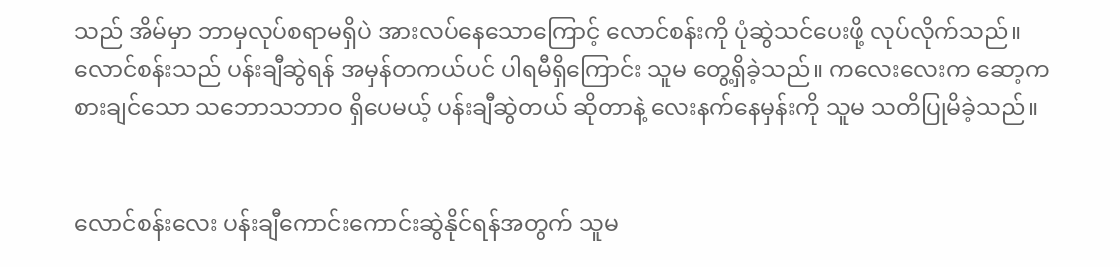သည် အိမ်မှာ ဘာမှလုပ်စရာမရှိပဲ အားလပ်နေသောကြောင့် လောင်စန်းကို ပုံဆွဲသင်ပေးဖို့ လုပ်လိုက်သည်။ လောင်စန်းသည် ပန်းချီဆွဲရန် အမှန်တကယ်ပင် ပါရမီရှိကြောင်း သူမ တွေ့ရှိခဲ့သည်။ ကလေးလေးက ဆော့ကစားချင်သော သဘောသဘာဝ ရှိပေမယ့် ပန်းချီဆွဲတယ် ဆိုတာနဲ့ လေးနက်နေမှန်းကို သူမ သတိပြုမိခဲ့သည်။


လောင်စန်းလေး ပန်းချီကောင်းကောင်းဆွဲနိုင်ရန်အတွက် သူမ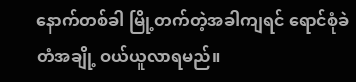နောက်တစ်ခါ မြို့တက်တဲ့အခါကျရင် ရောင်စုံခဲတံအချို့ ဝယ်ယူလာရမည်။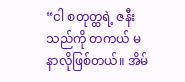“ငါ စတုတ္ထရဲ့ ဇနီးသည်ကို တကယ် မနာလိုဖြစ်တယ်။ အိမ်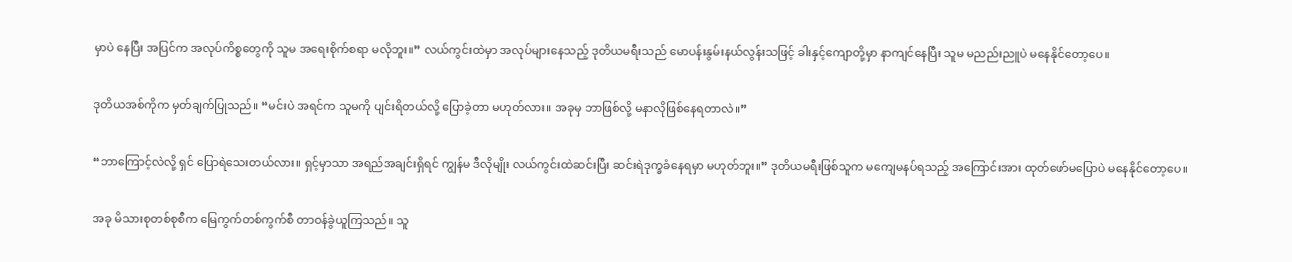မှာပဲ နေပြီး အပြင်က အလုပ်ကိစ္စတွေကို သူမ အရေးစိုက်စရာ မလိုဘူး။” လယ်ကွင်းထဲမှာ အလုပ်များနေသည့် ဒုတိယမရီးသည် မောပန်းနွမ်းနယ်လွန်းသဖြင့် ခါးနှင့်ကျောတို့မှာ နာကျင်နေပြီး သူမ မညည်းညူပဲ မနေနိုင်‌တော့ပေ။


ဒုတိယအစ်ကိုက မှတ်ချက်ပြုသည်။ “မင်းပဲ အရင်က သူမကို ပျင်းရိတယ်လို့ ပြောခဲ့တာ မဟုတ်လား။ အခုမှ ဘာဖြစ်လို့ မနာလိုဖြစ်နေရတာလဲ။”


“ဘာကြောင့်လဲလို့ ရှင် ပြောရဲသေးတယ်လား။ ရှင့်မှာသာ အရည်အချင်းရှိရင် ကျွန်မ ဒီလိုမျိုး လယ်ကွင်းထဲဆင်းပြီး ဆင်းရဲဒုက္ခခံနေရမှာ မဟုတ်ဘူး။” ဒုတိယမရီးဖြစ်သူက မကျေမနပ်ရသည့် အကြောင်းအား ထုတ်ဖော်မပြောပဲ မနေနိုင်တော့ပေ။


အခု မိသားစုတစ်စုစီက မြေကွက်တစ်ကွက်စီ တာဝန်ခွဲယူကြသည်။ သူ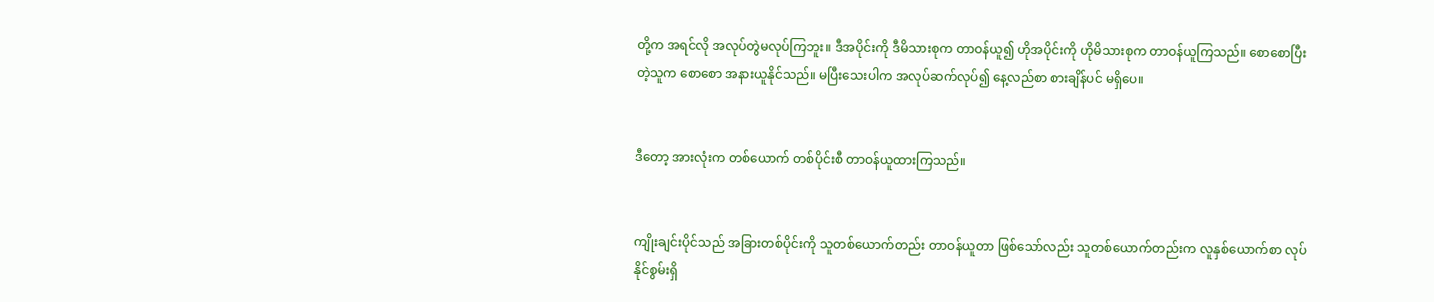တို့က အရင်လို အလုပ်တွဲမလုပ်ကြဘူး။ ဒီအပိုင်းကို ဒီမိသားစုက တာဝန်ယူ၍ ဟိုအပိုင်းကို ဟိုမိသားစုက တာဝန်ယူကြသည်။ စောစောပြီးတဲ့သူက စောစော အနားယူနိုင်သည်။ မပြီးသေးပါက အလုပ်ဆက်လုပ်၍ နေ့လည်စာ စားချိန်ပင် မရှိပေ။


ဒီတော့ အားလုံးက တစ်ယောက် တစ်ပိုင်းစီ တာဝန်ယူထားကြသည်။


ကျိုးချင်းပိုင်သည် အခြားတစ်ပိုင်းကို သူတစ်ယောက်တည်း တာဝန်ယူတာ ဖြစ်သော်လည်း သူတစ်ယောက်တည်းက လူနှစ်ယောက်စာ လုပ်နိုင်စွမ်းရှိ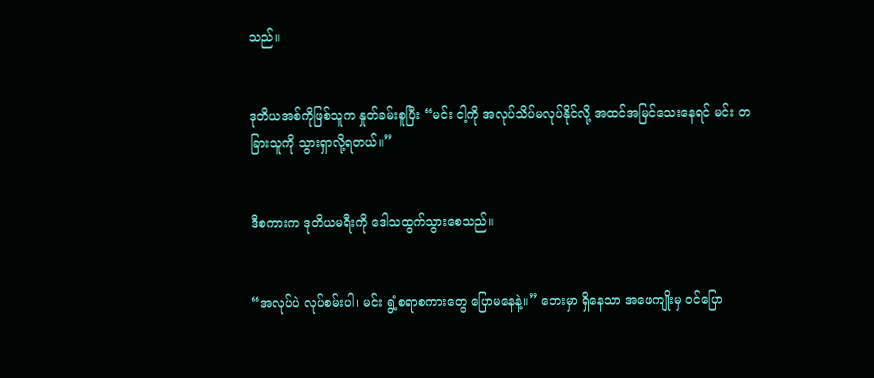သည်။


ဒုတိယအစ်ကိုဖြစ်သူက နှုတ်ခမ်းစူပြီး “မင်း ငါ့ကို အလုပ်သိပ်မလုပ်နိုင်လို့ အထင်အမြင်သေးနေရင် မင်း တခြားသူကို သွားရှာလို့ရတယ်။”


ဒီစကားက ဒုတိယမရီးကို ဒေါသထွက်သွားစေသည်။


“အလုပ်ပဲ လုပ်စမ်းပါ၊ မင်း ရွံ့စရာစကားတွေ ပြောမနေနဲ့။” ဘေးမှာ ရှိနေသာ အဖေကျိုးမှ ဝင်ပြော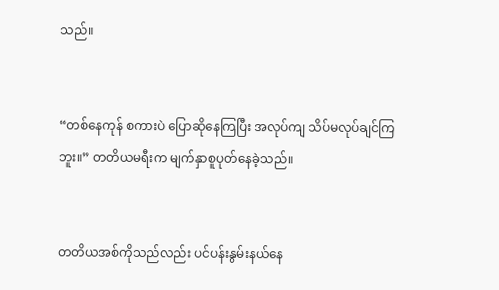သည်။


“တစ်နေကုန် စကားပဲ ပြောဆိုနေကြပြီး အလုပ်ကျ သိပ်မလုပ်ချင်ကြဘူး။” တတိယမရီးက မျက်နှာစူပုတ်နေခဲ့သည်။


တတိယအစ်ကိုသည်လည်း ပင်ပန်းနွမ်းနယ်နေ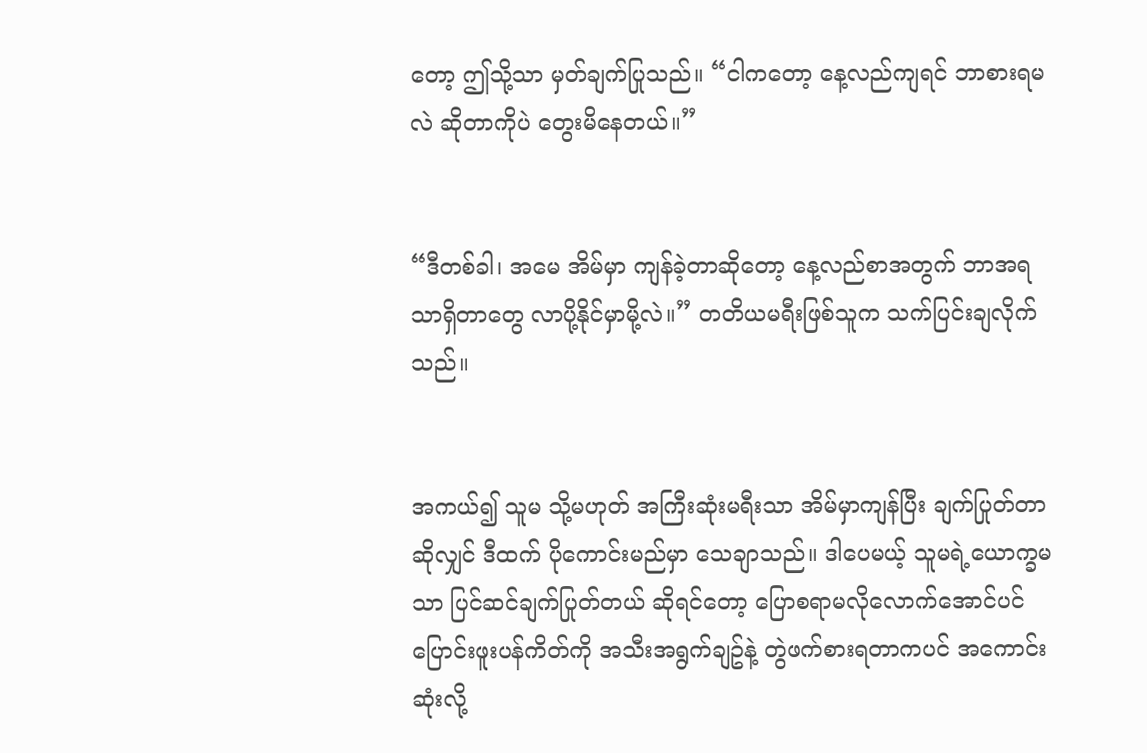တော့ ဤသို့သာ မှတ်ချက်ပြုသည်။ “ငါကတော့ နေ့လည်ကျရင် ဘာစားရမလဲ ဆိုတာကိုပဲ တွေးမိနေတယ်။”


“ဒီတစ်ခါ၊ အမေ အိမ်မှာ ကျန်ခဲ့တာဆိုတော့ နေ့လည်စာအတွက် ဘာအရသာရှိတာတွေ လာပို့နိုင်မှာမို့လဲ။” တတိယမရီးဖြစ်သူက သက်ပြင်းချလိုက်သည်။


အကယ်၍ သူမ သို့မဟုတ် အကြီးဆုံးမရီးသာ အိမ်မှာကျန်ပြီး ချက်ပြုတ်တာဆိုလျှင် ဒီထက် ပိုကောင်းမည်မှာ သေချာသည်။ ဒါပေမယ့် သူမရဲ့ယောက္ခမသာ ပြင်ဆင်ချက်ပြုတ်တယ် ဆိုရင်တော့ ပြောစရာမလိုလောက်အောင်ပင် ပြောင်းဖူးပန်ကိတ်ကို အသီးအရွက်ချဥ်နဲ့ တွဲဖက်စားရတာကပင် အကောင်းဆုံးလို့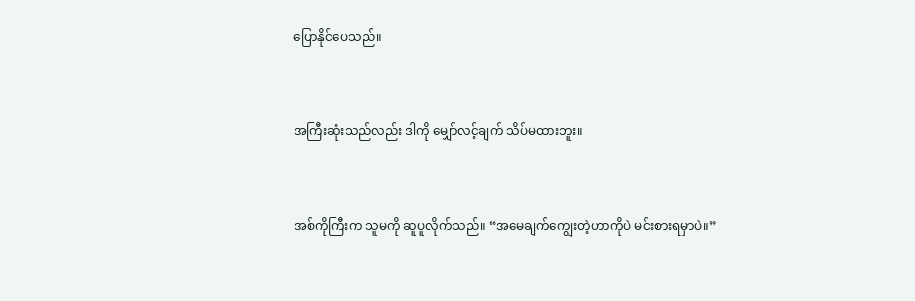ပြောနိုင်ပေသည်။


အကြီးဆုံးသည်လည်း ဒါကို မျှော်လင့်ချက် သိပ်မထားဘူး။


အစ်ကိုကြီးက သူမကို ဆူပူလိုက်သည်။ “အမေချက်ကျွေးတဲ့ဟာကိုပဲ မင်းစားရမှာပဲ။”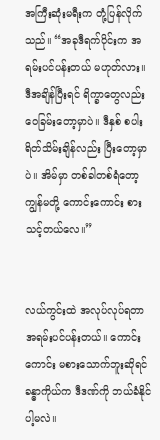အကြီးဆုံးမရီးက တုံ့ပြန်လိုက်သည်။ “အခုဒီရက်ပိုင်းက အရမ်းပင်ပန်းတယ် မဟုတ်လား။ ဒီအချိန်ပြီးရင် ရိက္ခာတွေလည်း ဝေခြမ်းတော့မှာပဲ။ ဒီနှစ် စပါးရိတ်သိမ်းချိန်လည်း ပြီးတော့မှာပဲ။ အိမ်မှာ တစ်ခါတစ်ရံတော့ ကျွန်မတို့ ကောင်းကောင်း စားသင့်တယ်လေ။”


လယ်ကွင်းထဲ အလုပ်လုပ်ရတာ အရမ်းပင်ပန်းတယ်။ ကောင်းကောင်း မစားသောက်ဘူးဆိုရင် ခန္ဓာကိုယ်က ဒီဒဏ်ကို ဘယ်ခံနိုင်ပါ့မလဲ။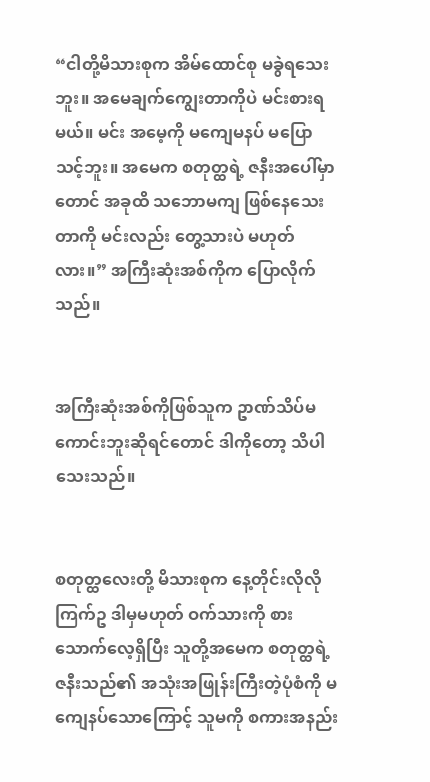“ငါတို့မိသားစုက အိမ်ထောင်စု မခွဲရသေးဘူး။ အမေချက်ကျွေးတာကိုပဲ မင်းစားရမယ်။ မင်း အမေ့ကို မကျေမနပ် မပြောသင့်ဘူး။ အမေက စတုတ္ထရဲ့ ဇနီးအပေါ်မှာတောင် အခုထိ သဘောမကျ ဖြစ်နေသေးတာကို မင်းလည်း တွေ့သားပဲ မဟုတ်လား။” အကြီးဆုံးအစ်ကိုက ပြောလိုက်သည်။


အကြီးဆုံးအစ်ကိုဖြစ်သူက ဥာဏ်သိပ်မကောင်းဘူးဆိုရင်တောင် ဒါကိုတော့ သိပါသေးသည်။


စတုတ္ထလေးတို့ မိသားစုက နေ့တိုင်းလိုလို ကြက်ဥ ဒါမှမဟုတ် ဝက်သားကို စားသောက်လေ့ရှိပြီး သူတို့အမေက စတုတ္ထရဲ့ ဇနီးသည်၏ အသုံးအဖြုန်းကြီးတဲ့ပုံစံကို မကျေနပ်သောကြောင့် သူမကို စကားအနည်း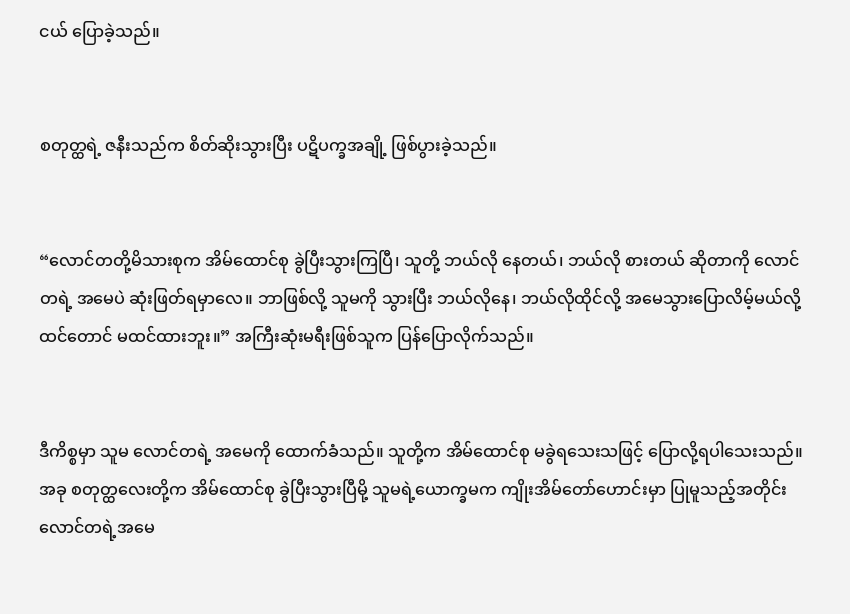ငယ် ပြောခဲ့သည်။


စတုတ္ထရဲ့ ဇနီးသည်က စိတ်ဆိုးသွားပြီး ပဋိပက္ခအချို့ ဖြစ်ပွားခဲ့သည်။


“လောင်တတို့မိသားစုက အိမ်ထောင်စု ခွဲပြီးသွားကြပြီ၊ သူတို့ ဘယ်လို နေတယ်၊ ဘယ်လို စားတယ် ဆိုတာကို လောင်တရဲ့ အမေပဲ ဆုံးဖြတ်ရမှာလေ။ ဘာဖြစ်လို့ သူမကို သွားပြီး ဘယ်လိုနေ၊ ဘယ်လိုထိုင်လို့ အမေသွားပြောလိမ့်မယ်လို့ ထင်တောင် မထင်ထားဘူး။” အကြီးဆုံးမရီးဖြစ်သူက ပြန်ပြောလိုက်သည်။


ဒီကိစ္စမှာ သူမ လောင်တရဲ့ အမေကို ထောက်ခံသည်။ သူတို့က အိမ်ထောင်စု မခွဲရသေးသဖြင့် ပြောလို့ရပါသေးသည်။ အခု စတုတ္ထလေးတို့က အိမ်ထောင်စု ခွဲပြီးသွားပြီမို့ သူမရဲ့ယောက္ခမက ကျိုးအိမ်တော်ဟောင်းမှာ ပြုမူသည့်အတိုင်း လောင်တရဲ့အမေ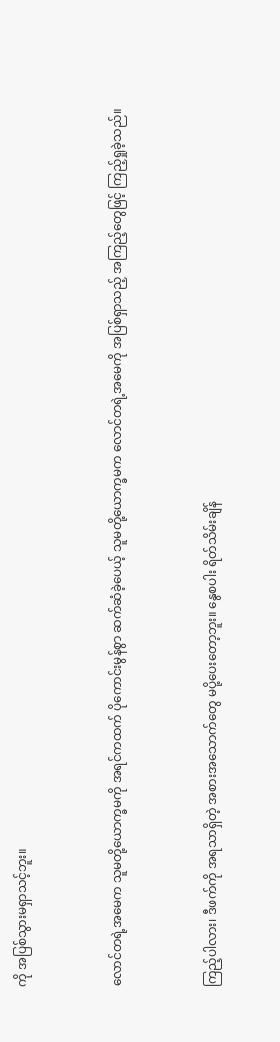ကို အပြစ်သွားမရှာသင့်ဘူး။


လောင်တရဲ့အမေက သူမတို့ယောက္ခမကို အရင်ကထက် ပိုကောင်းမွန်စွာ ဆက်ဆံခဲ့ပေယ့် သူမတို့ယောက္ခမက လောင်တရဲ့အမေကို အပြစ်ရှာသည့် အကြည့်တွေဖြင့် ကြည့်ရှုခဲ့သည်။


ကြည့်ပါလား၊ ဒီဖက်ကို အရသာရှိတဲ့ အစားအသောက်တွေ မပို့ပေးတော့ဘူး။ နွေစပါး ရိတ်သိမ်းချိန်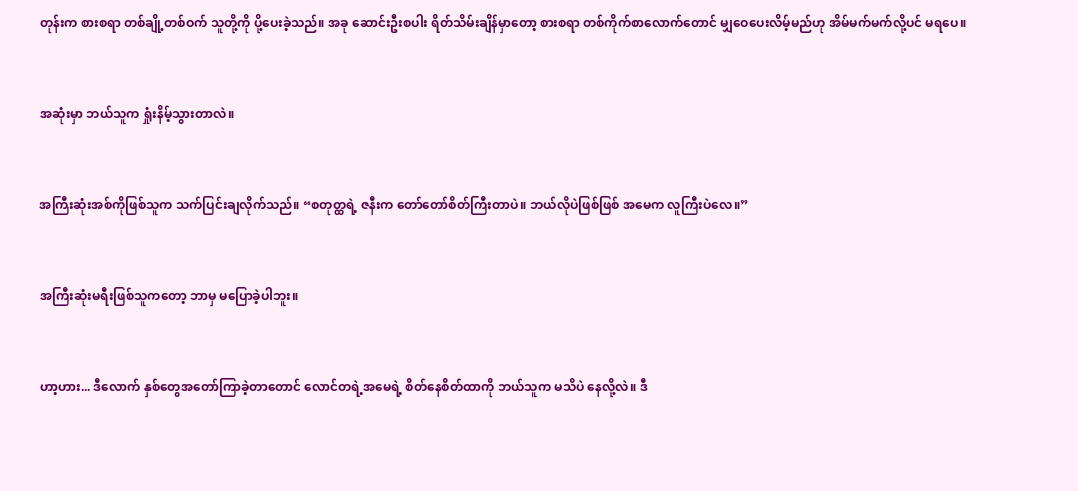တုန်းက စားစရာ တစ်ချို့တစ်ဝက် သူတို့ကို ပို့ပေးခဲ့သည်။ အခု ဆောင်းဦးစပါး ရိတ်သိမ်းချိန်မှာတော့ စားစရာ တစ်ကိုက်စာလောက်တောင် မျှဝေပေးလိမ့်မည်ဟု အိမ်မက်မက်လို့ပင် မရပေ။


အဆုံးမှာ ဘယ်သူက ရှုံးနိမ့်သွားတာလဲ။


အကြီးဆုံးအစ်ကိုဖြစ်သူက သက်ပြင်းချလိုက်သည်။ “စတုတ္ထရဲ့ ဇနီးက တော်တော်စိတ်ကြီးတာပဲ။ ဘယ်လိုပဲဖြစ်ဖြစ် အမေက လူကြီးပဲလေ။”


အကြီးဆုံးမရီးဖြစ်သူကတော့ ဘာမှ မပြောခဲ့ပါဘူး။


ဟာ့ဟား... ဒီလောက် နှစ်တွေအတော်ကြာခဲ့တာတောင် လောင်တရဲ့အမေရဲ့ စိတ်နေစိတ်ထာကို ဘယ်သူက မသိပဲ နေလို့လဲ။ ဒီ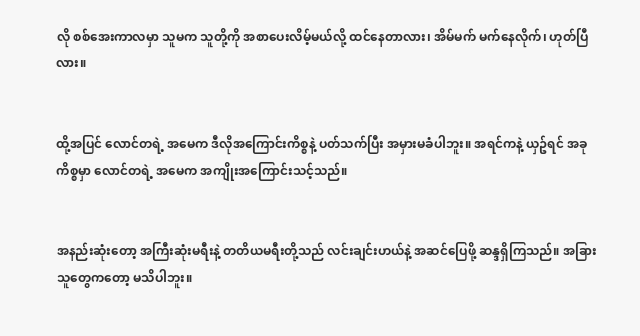လို စစ်အေးကာလမှာ သူမက သူတို့ကို အစာပေးလိမ့်မယ်လို့ ထင်နေတာလား၊ အိမ်မက် မက်နေလိုက်၊ ဟုတ်ပြီလား။


ထို့အပြင် လောင်တရဲ့ အမေက ဒီလိုအကြောင်းကိစ္စနဲ့ ပတ်သက်ပြီး အမှားမခံပါဘူး။ အရင်ကနဲ့ ယှဥ်ရင် အခုကိစ္စမှာ လောင်တရဲ့ အမေက အကျိုးအကြောင်းသင့်သည်။


အနည်းဆုံးတော့ အကြီးဆုံးမရီးနဲ့ တတိယမရီးတို့သည် လင်းချင်းဟယ်နဲ့ အဆင်ပြေဖို့ ဆန္ဒရှိကြသည်။ အခြားသူတွေကတော့ မသိပါဘူး။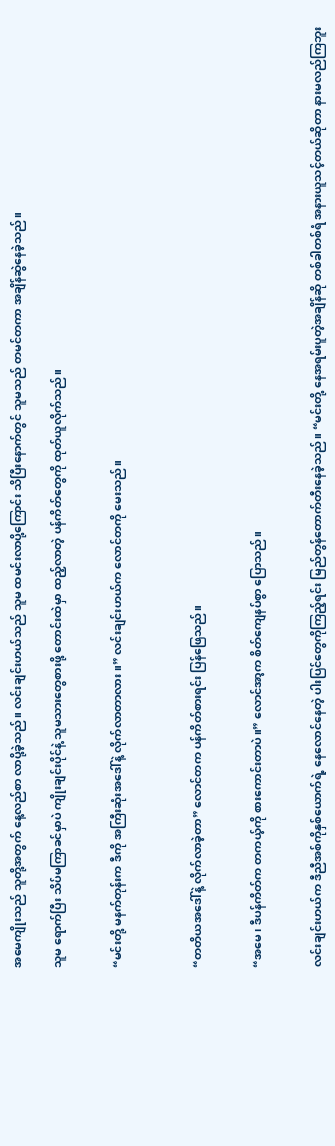အမေကျိုးသည် သူတို့အတွက် နေ့လည်စာ လာပို့ခဲ့သည်။ လင်းချင်းဟယ်သည် သူမ ထမင်းလာပို့ကြောင်း သိပြီးနောက်တွင် သူမသည် တမင်တကာ အချိန်ဆွဲနေခဲ့သည်။

သူမ ရောက်ပြီး သိပ်မကြာခင်မှာပဲ ကျိုးချင်းပိုင်နဲ့ သူမသားတွေစားဖို့ တောင်းထဲမှာ ထည့်လာတဲ့ ပန်ကိတ်တွေကို ထုတ်ယူလိုက်သည်။


“မင်းတို့ မနက်တုန်းက ဒီကို အကြီးဆုံးအဒေါ်နဲ့ လိုက်လာတာလား။” လင်းချင်းဟယ်က လောင်တကို မေးသည်။



“တတိယအဒေါ်နဲ့ လိုက်လာခဲ့တာ” လောင်တက ပန်ကိတ်စားရင်း ပြန်ဖြေသည်။


“အမေ၊ ဒီပန်ကိတ်က တကယ့်ကို စားကောင်းတာပဲ။” လောင်အာ့က စိတ်ကျေနပ်စွာ ပြောသည်။


လင်းချင်းဟယ်က ဒီညီအစ်ကိုနှစ်ယောက်ရဲ့ နေလောင်နေတဲ့ ပါးပြင်တွေကိုကြည့်ရင်း မြည်တွန်တောက်တီးနေခဲ့သည်။ “မင်းတို့ နေအရမ်းပူတဲ့အချိန်ဆို တစ်ခါတစ်ရံ အနားယူသင့်တယ်ဆိုတာ နားမလည်ကြဘူး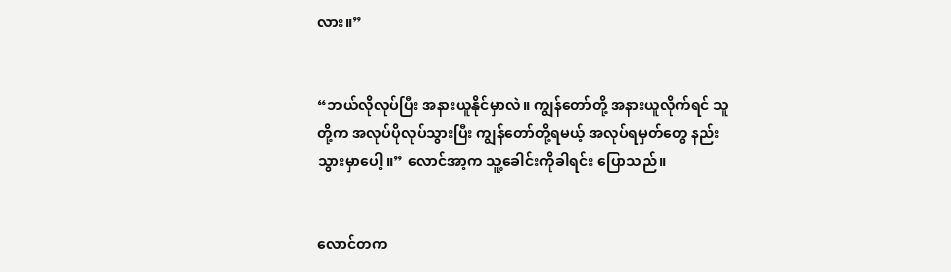လား။”


“ဘယ်လိုလုပ်ပြီး အနားယူနိုင်မှာလဲ။ ကျွန်တော်တို့ အနားယူလိုက်ရင် သူတို့က အလုပ်ပိုလုပ်သွားပြီး ကျွန်တော်တို့ရမယ့် အလုပ်ရမှတ်တွေ နည်းသွားမှာပေါ့။” လောင်အာ့က သူ့ခေါင်းကိုခါရင်း ပြောသည်။


လောင်တက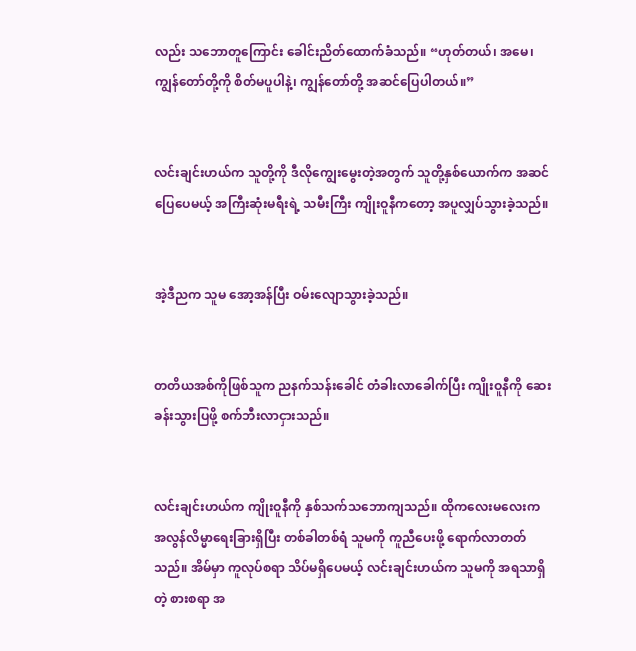လည်း သဘောတူကြောင်း ခေါင်းညိတ်ထောက်ခံသည်။ “ဟုတ်တယ်၊ အမေ၊ ကျွန်တော်တို့ကို စိတ်မပူပါနဲ့၊ ကျွန်တော်တို့ အဆင်ပြေပါတယ်။”


လင်းချင်းဟယ်က သူတို့ကို ဒီလိုကျွေးမွေးတဲ့အတွက် သူတို့နှစ်ယောက်က အဆင်ပြေပေမယ့် အကြီးဆုံးမရီးရဲ့ သမီးကြီး ကျိုးဝူနီကတော့ အပူလျှပ်သွားခဲ့သည်။


အဲ့ဒီညက သူမ အော့အန်ပြီး ဝမ်းလျောသွားခဲ့သည်။


တတိယအစ်ကိုဖြစ်သူက ညနက်သန်းခေါင် တံခါးလာခေါက်ပြီး ကျိုးဝူနီကို ဆေးခန်းသွားပြဖို့ စက်ဘီးလာငှားသည်။


လင်းချင်းဟယ်က ကျိုးဝူနီကို နှစ်သက်သဘောကျသည်။ ထိုကလေးမလေးက အလွန်လိမ္မာရေးခြားရှိပြီး တစ်ခါတစ်ရံ သူမကို ကူညီပေးဖို့ ရောက်လာတတ်သည်။ အိမ်မှာ ကူလုပ်စရာ သိပ်မရှိပေမယ့် လင်းချင်းဟယ်က သူမကို အရသာရှိတဲ့ စားစရာ အ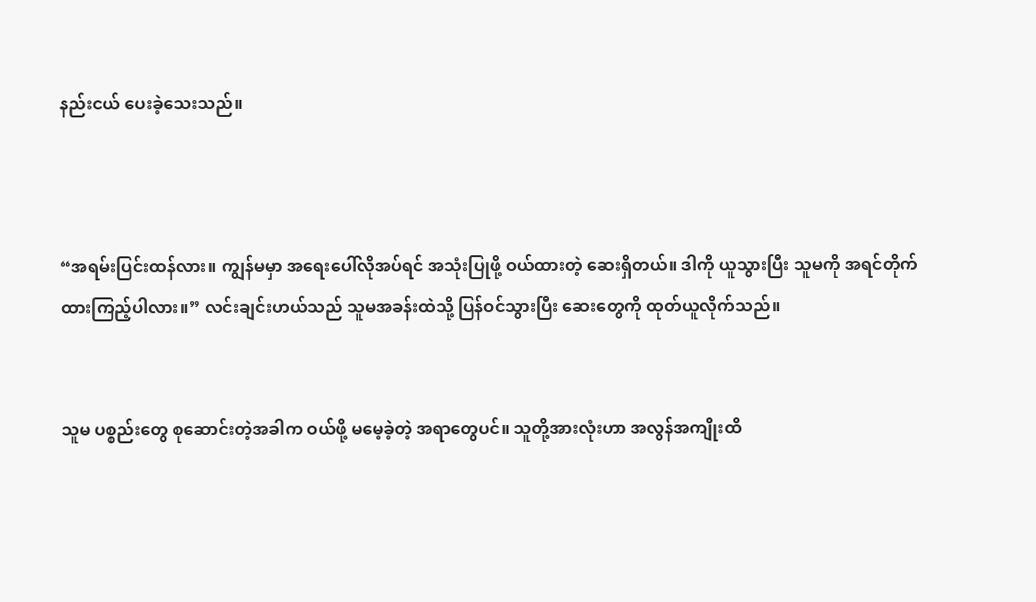နည်းငယ် ပေးခဲ့သေးသည်။



“အရမ်းပြင်းထန်လား။ ကျွန်မမှာ အရေးပေါ်လိုအပ်ရင် အသုံးပြုဖို့ ဝယ်ထားတဲ့ ဆေးရှိတယ်။ ဒါကို ယူသွားပြီး သူမကို အရင်တိုက်ထားကြည့်ပါလား။” လင်းချင်းဟယ်သည် သူမအခန်းထဲသို့ ပြန်ဝင်သွားပြီး ဆေးတွေကို ထုတ်ယူလိုက်သည်။


သူမ ပစ္စည်းတွေ စုဆောင်းတဲ့အခါက ဝယ်ဖို့ မမေ့ခဲ့တဲ့ အရာတွေပင်။ သူတို့အားလုံးဟာ အလွန်အကျိုးထိ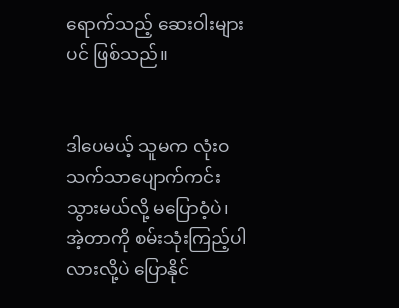ရောက်သည့် ဆေးဝါးများပင် ဖြစ်သည်။


ဒါပေမယ့် သူမက လုံးဝ သက်သာပျောက်ကင်းသွားမယ်လို့ မပြောဝံ့ပဲ၊ အဲ့တာကို စမ်းသုံးကြည့်ပါလားလို့ပဲ ပြောနိုင်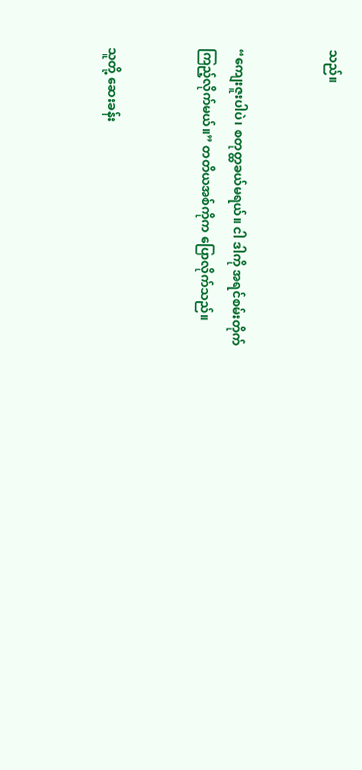သည်။


“ကျေးဇူးပါပဲ၊ စတုတ္ထခယ်မရယ်။ ငါ ဒါကို အရင်စမ်းတိုက်ကြည့်လိုက်မယ်။” တတိယအစ်ကိုက ပြောလိုက်သည်။


သူတို့ ဆေးခန်း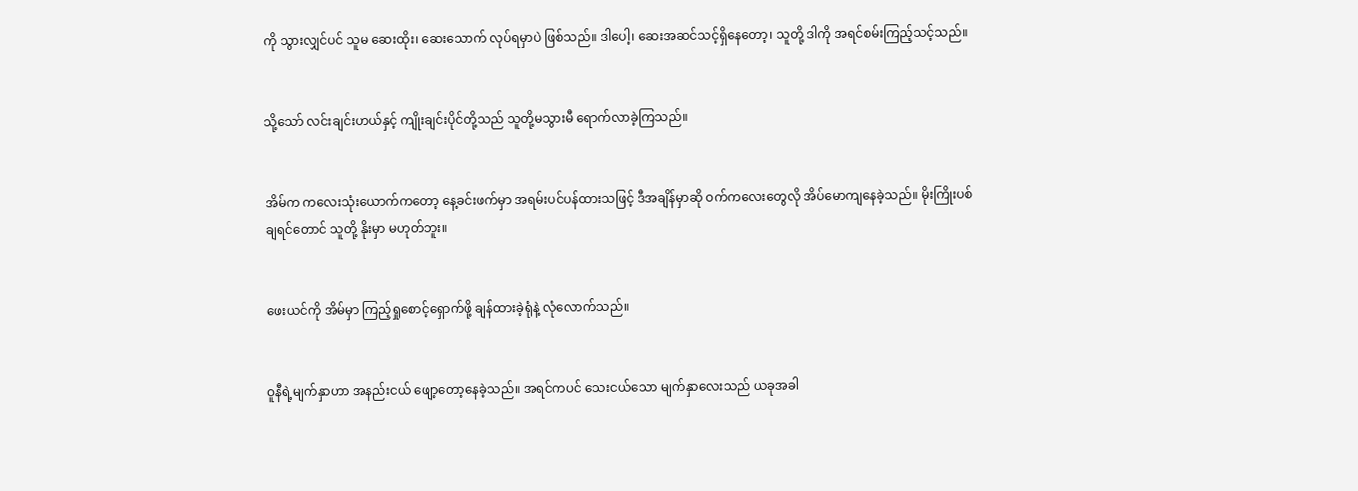ကို သွားလျှင်ပင် သူမ ဆေးထိုး၊ ဆေးသောက် လုပ်ရမှာပဲ ဖြစ်သည်။ ဒါပေါ့၊ ဆေးအဆင်သင့်ရှိနေတော့၊ သူတို့ ဒါကို အရင်စမ်းကြည့်သင့်သည်။


သို့သော် လင်းချင်းဟယ်နှင့် ကျိုးချင်းပိုင်တို့သည် သူတို့မသွားမီ ရောက်လာခဲ့ကြသည်။


အိမ်က ကလေးသုံးယောက်ကတော့ နေ့ခင်းဖက်မှာ အရမ်းပင်ပန်ထားသဖြင့် ဒီအချိန်မှာဆို ဝက်ကလေးတွေလို အိပ်မောကျနေခဲ့သည်။ မိုးကြိုးပစ်ချရင်တောင် သူတို့ နိုးမှာ မဟုတ်ဘူး။


ဖေးယင်ကို အိမ်မှာ ကြည့်ရှုစောင့်ရှောက်ဖို့ ချန်ထားခဲ့ရုံနဲ့ လုံလောက်သည်။


ဝူနီရဲ့မျက်နှာဟာ အနည်းငယ် ဖျော့တော့နေခဲ့သည်။ အရင်ကပင် သေးငယ်သော မျက်နှာလေးသည် ယခုအခါ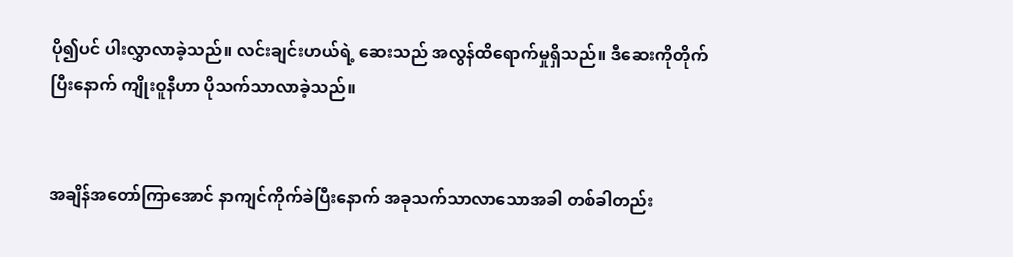ပို၍ပင် ပါးလွှာလာခဲ့သည်။ လင်းချင်းဟယ်ရဲ့ ဆေးသည် အလွန်ထိရောက်မှုရှိသည်။ ဒီဆေးကိုတိုက်ပြီးနောက် ကျိုးဝူနီဟာ ပိုသက်သာလာခဲ့သည်။


အချိန်အတော်ကြာအောင် နာကျင်ကိုက်ခဲပြီးနောက် အခုသက်သာလာသောအခါ တစ်ခါတည်း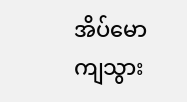အိပ်မောကျသွား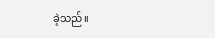ခဲ့သည်။